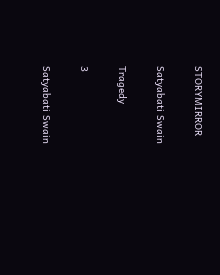STORYMIRROR

Satyabati Swain

Tragedy

3

Satyabati Swain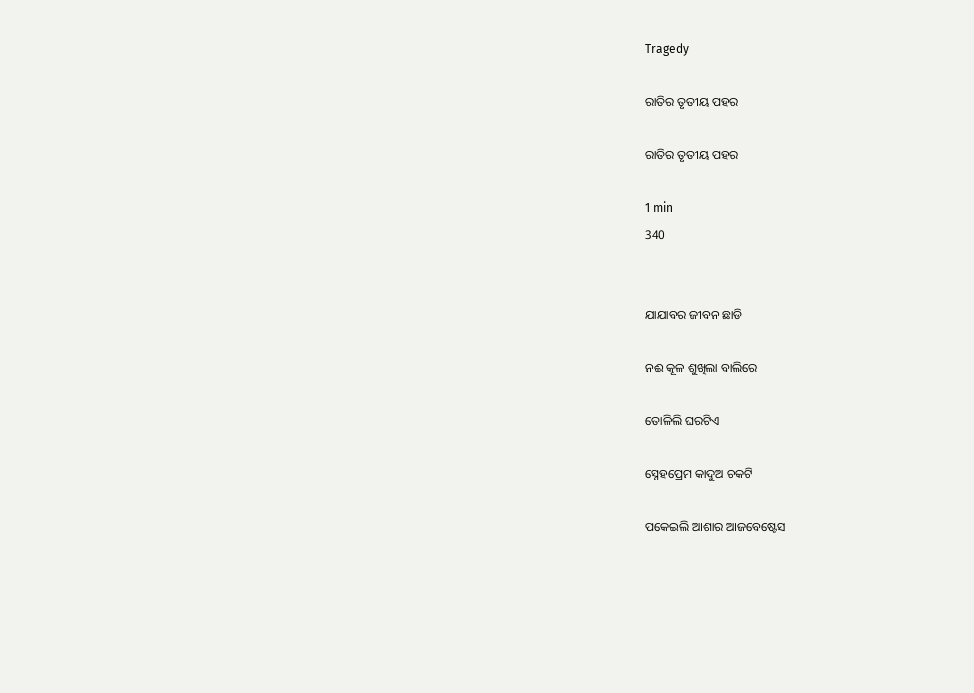Tragedy

ରାତିର ତୃତୀୟ ପହର

ରାତିର ତୃତୀୟ ପହର

1 min
340


ଯାଯାବର ଜୀବନ ଛାଡି

ନଈ କୂଳ ଶୁଖିଲା ବାଲିରେ

ତୋଳିଲି ଘରଟିଏ

ସ୍ନେହପ୍ରେମ କାଦୁଅ ଚକଟି

ପକେଇଲି ଆଶାର ଆଜବେଷ୍ଟେସ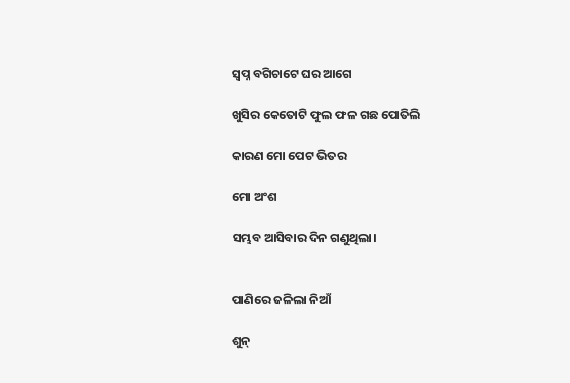ସ୍ୱପ୍ନ ବଗିଚାଟେ ଘର ଆଗେ

ଖୁସିର କେତୋଟି ଫୁଲ ଫଳ ଗଛ ପୋତିଲି

କାରଣ ମୋ ପେଟ ଭିତର

ମୋ ଅଂଶ

ସମ୍ଭବ ଆସିବାର ଦିନ ଗଣୁଥିଲା।


ପାଣିରେ ଜଳିଲା ନିଆଁ

ଶୁନ୍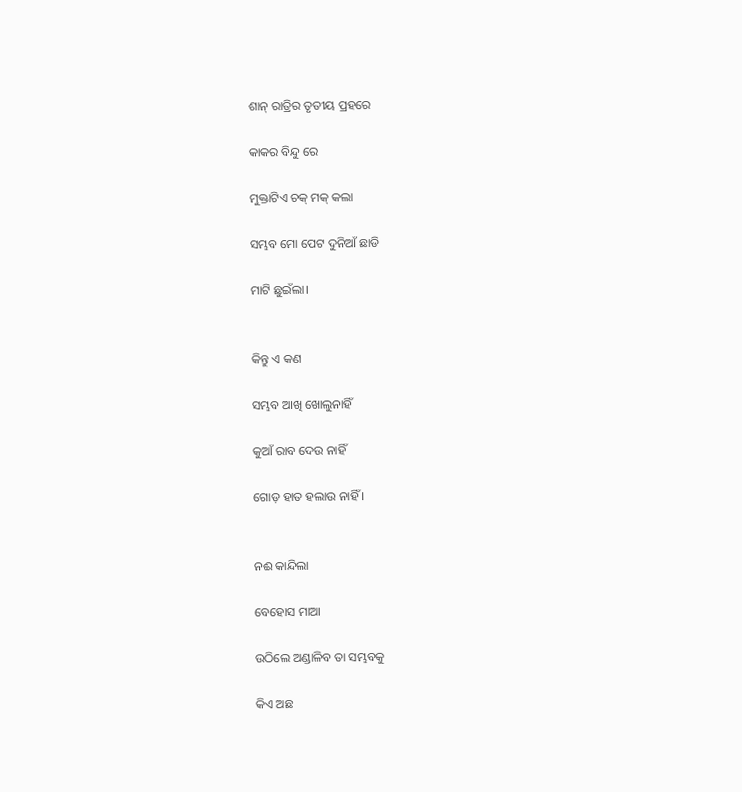ଶାନ୍ ରାତ୍ରିର ତୃତୀୟ ପ୍ରହରେ

କାକର ବିନ୍ଦୁ ରେ

ମୁକ୍ତାଟିଏ ଚକ୍ ମକ୍ କଲା

ସମ୍ଭବ ମୋ ପେଟ ଦୁନିଆଁ ଛାଡି

ମାଟି ଛୁଇଁଲା।


କିନ୍ତୁ ଏ କଣ

ସମ୍ଭବ ଆଖି ଖୋଲୁନାହିଁ

କୁଆଁ ରାବ ଦେଉ ନାହିଁ

ଗୋଡ଼ ହାତ ହଲାଉ ନାହିଁ ।


ନଈ କାନ୍ଦିଲା

ବେହୋସ ମାଆ

ଉଠିଲେ ଅଣ୍ଡାଳିବ ତା ସମ୍ଭବକୁ

କିଏ ଅଛ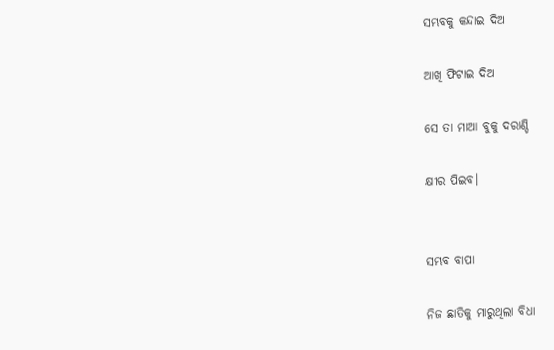ସମ୍ଭବକୁ କନ୍ଦାଇ ଦିଅ

ଆଖି ଫିଟାଇ ଦିଅ

ସେ ତା ମାଆ ବୁକୁ ଦରାଣ୍ଡି

କ୍ଷୀର ପିଇବ।


ସମ୍ଭବ ବାପା

ନିଜ ଛାତିକୁ ମାରୁଥିଲା ବିଧା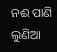ନଈ ପାଣି ଲୁଣିଆ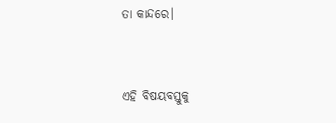ତା କାନ୍ଦରେ।


ଏହି ବିଷୟବସ୍ତୁକୁ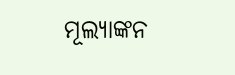ମୂଲ୍ୟାଙ୍କନ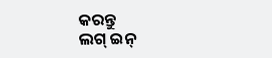କରନ୍ତୁ
ଲଗ୍ ଇନ୍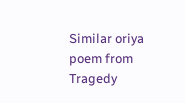Similar oriya poem from Tragedy